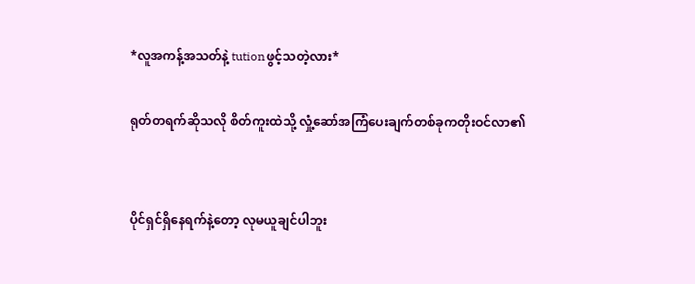*လူအကန့်အသတ်နဲ့ tutionဖွင့်သတဲ့လား*

ရုတ်တရက်ဆိုသလို စိတ်ကူးထဲသို့ လှုံ့ဆော်အကြံပေးချက်တစ်ခုကတိုးဝင်လာ၏


ပိုင်ရှင်ရှိနေရက်နဲ့တော့ လုမယူချင်ပါဘူး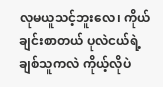လုမယူသင့်ဘူးလေ၊ ကိုယ်ချင်းစာတယ် ပုလဲငယ်ရဲ့ချစ်သူကလဲ ကိုယ့်လိုပဲ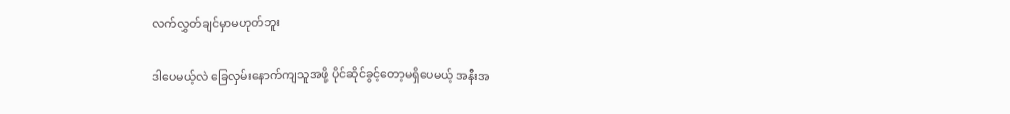လက်လွှတ်ချင်မှာမဟုတ်ဘူး

ဒါပေမယ့်လဲ ခြေလှမ်းနောက်ကျသူအဖို့ ပိုင်ဆိုင်ခွင့်တော့မရှိပေမယ့် အနီးအ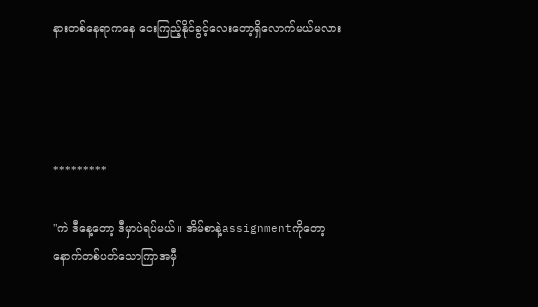နားတစ်နေရာကနေ ငေးကြည့်နိုင်ခွင့်လေးတော့ရှိလောက်မယ်မလား




*********

"ကဲ ဒီနေ့တော့ ဒီမှာပဲရပ်မယ်။ အိမ်စာနဲ့assignmentကိုတော့ နောက်တစ်ပတ်သောကြာအမှီ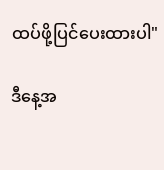ထပ်ဖို့ပြင်ပေးထားပါ"

ဒီနေ့အ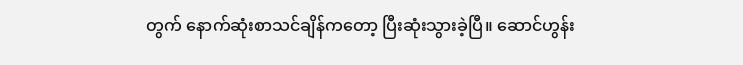တွက် နောက်ဆုံးစာသင်ချိန်ကတော့ ပြီးဆုံးသွားခဲ့ပြီ။ ဆောင်ဟွန်း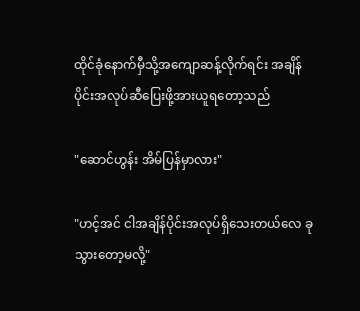ထိုင်ခုံနောက်မှီသို့အကျောဆန့်လိုက်ရင်း အချိန်ပိုင်းအလုပ်ဆီပြေးဖို့အားယူရတော့သည်

"ဆောင်ဟွန်း အိမ်ပြန်မှာလား"

"ဟင့်အင် ငါအချိန်ပိုင်းအလုပ်ရှိသေးတယ်လေ ခုသွားတော့မလို့"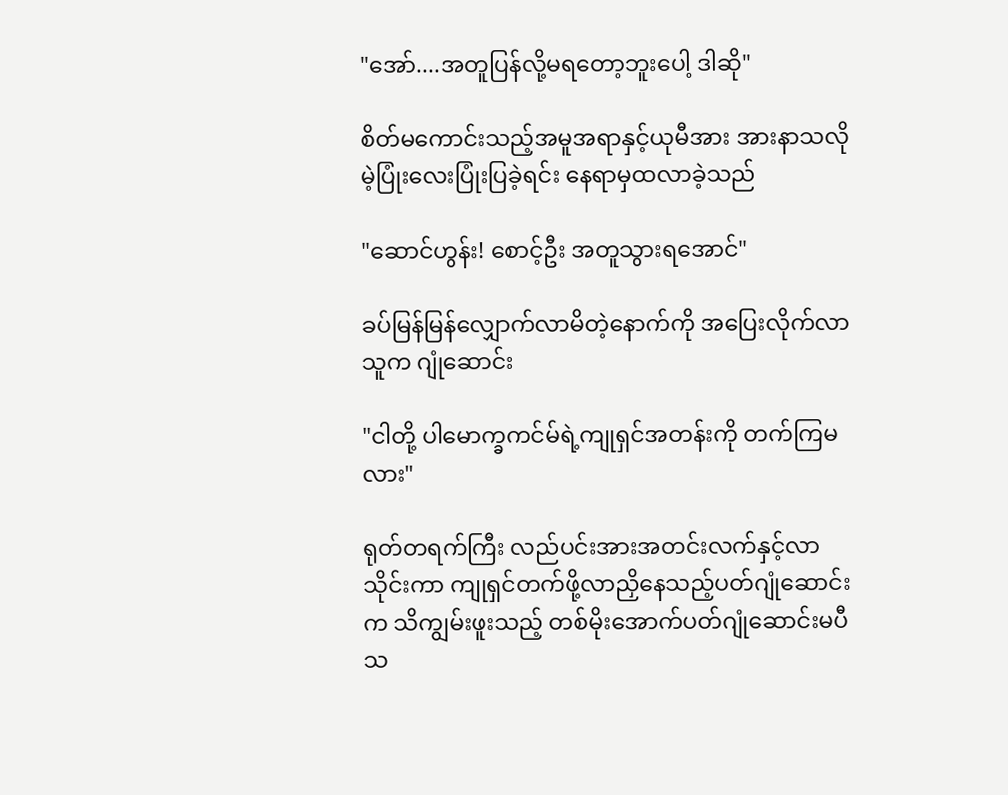"အော်....အတူပြန်လို့မရတော့ဘူးပေါ့ ဒါဆို"

စိတ်မကောင်းသည့်အမူအရာနှင့်ယုမီအား အားနာသလိုမဲ့ပြုံးလေးပြုံးပြခဲ့ရင်း နေရာမှထလာခဲ့သည်

"ဆောင်ဟွန်း! စောင့်ဦး အတူသွားရအောင်"

ခပ်မြန်မြန်လျှောက်လာမိတဲ့နောက်ကို အပြေးလိုက်လာသူက ဂျုံဆောင်း

"ငါတို့ ပါမောက္ခကင်မ်ရဲ့ကျုရှင်အတန်းကို တက်ကြမလား"

ရုတ်တရက်ကြီး လည်ပင်းအားအတင်းလက်နှင့်လာသိုင်းကာ ကျုရှင်တက်ဖို့လာညှိနေသည့်ပတ်ဂျုံဆောင်းက သိကျွမ်းဖူးသည့် တစ်မိုးအောက်ပတ်ဂျုံဆောင်းမပီသ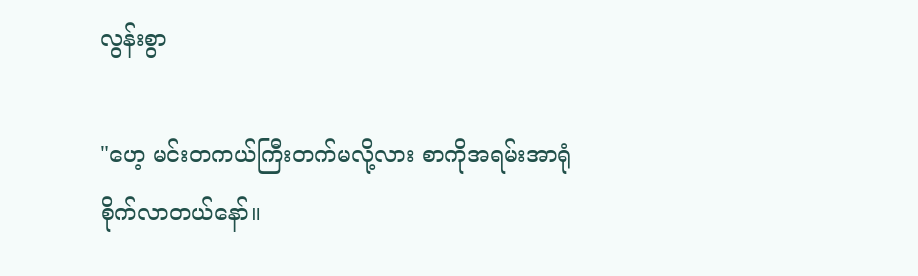လွန်းစွာ

"ဟေ့ မင်းတကယ်ကြီးတက်မလို့လား စာကိုအရမ်းအာရုံစိုက်လာတယ်နော်။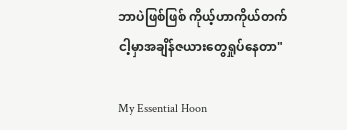ဘာပဲဖြစ်ဖြစ် ကိုယ့်ဟာကိုယ်တက် ငါ့မှာအချိန်ဇယားတွေရှုပ်နေတာ"

My Essential Hoon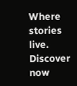Where stories live. Discover now